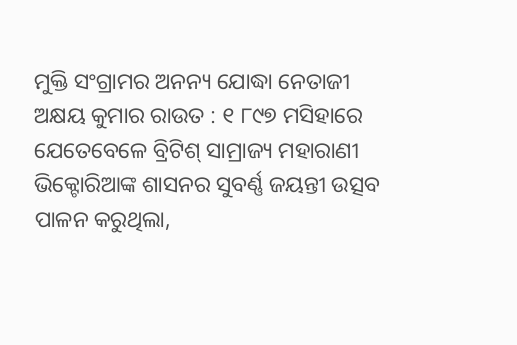ମୁକ୍ତି ସଂଗ୍ରାମର ଅନନ୍ୟ ଯୋଦ୍ଧା ନେତାଜୀ
ଅକ୍ଷୟ କୁମାର ରାଉତ : ୧ ୮୯୭ ମସିହାରେ ଯେତେବେଳେ ବ୍ରିଟିଶ୍ ସାମ୍ରାଜ୍ୟ ମହାରାଣୀ ଭିକ୍ଟୋରିଆଙ୍କ ଶାସନର ସୁବର୍ଣ୍ଣ ଜୟନ୍ତୀ ଉତ୍ସବ ପାଳନ କରୁଥିଲା,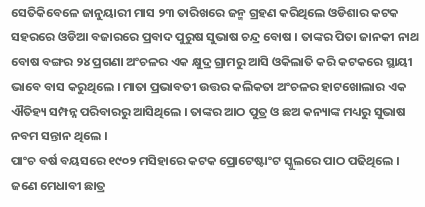ସେତିକିବେଳେ ଜାନୁୟାରୀ ମାସ ୨୩ ତାରିଖରେ ଜନ୍ମ ଗ୍ରହଣ କରିଥିଲେ ଓଡିଶାର କଟକ ସହରରେ ଓଡିଆ ବଜାରରେ ପ୍ରବାଦ ପୁରୁଷ ସୁଭାଷ ଚନ୍ଦ୍ର ବୋଷ । ତାଙ୍କର ପିତା ଜାନକୀ ନାଥ ବୋଷ ବଙ୍ଗର ୨୪ ପ୍ରଗଣା ଅଂଚଳର ଏକ କ୍ଷୁଦ୍ର ଗ୍ରାମରୁ ଆସି ଓକିଲାତି କରି କଟକରେ ସ୍ଥାୟୀ ଭାବେ ବାସ କରୁଥିଲେ । ମାତା ପ୍ରଭାବତୀ ଉତ୍ତର କଲିକତା ଅଂଚଳର ହାଟଖୋଲାର ଏକ ଐତିହ୍ୟ ସମ୍ପନ୍ନ ପରିବାରରୁ ଆସିଥିଲେ । ତାଙ୍କର ଆଠ ପୁତ୍ର ଓ ଛଅ କନ୍ୟାଙ୍କ ମଧ୍ୟରୁ ସୁଭାଷ ନବମ ସନ୍ତାନ ଥିଲେ ।
ପାଂଚ ବର୍ଷ ବୟସରେ ୧୯୦୨ ମସିହାରେ କଟକ ପ୍ରୋଟେଷ୍ଟାଂଟ ସ୍କୁଲରେ ପାଠ ପଢିଥିଲେ । ଜଣେ ମେଧାବୀ ଛାତ୍ର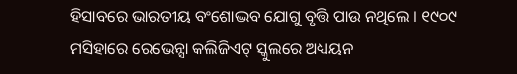ହିସାବରେ ଭାରତୀୟ ବଂଶୋଦ୍ଭବ ଯୋଗୁ ବୃତ୍ତି ପାଉ ନଥିଲେ । ୧୯୦୯ ମସିହାରେ ରେଭେନ୍ସା କଲିଜିଏଟ୍ ସ୍କୁଲରେ ଅଧ୍ୟୟନ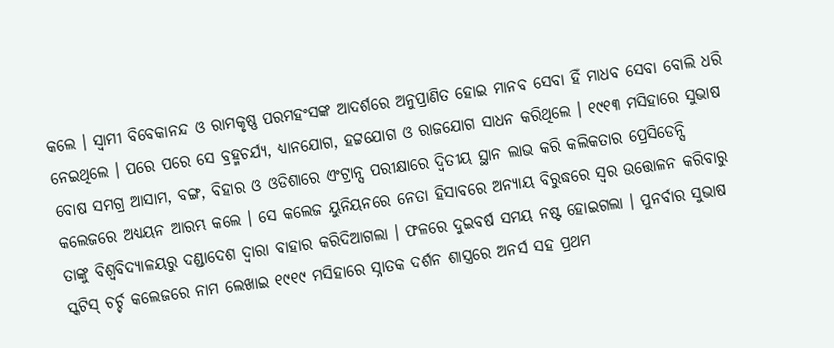କଲେ । ସ୍ୱାମୀ ବିବେକାନନ୍ଦ ଓ ରାମକୃଷ୍ଣ ପରମହଂସଙ୍କ ଆଦର୍ଶରେ ଅନୁପ୍ରାଣିତ ହୋଇ ମାନବ ସେବା ହିଁ ମାଧବ ସେବା ବୋଲି ଧରି ନେଇଥିଲେ । ପରେ ପରେ ସେ ବ୍ରହ୍ମଚର୍ଯ୍ୟ, ଧ୍ୟାନଯୋଗ, ହଟ୍ଟଯୋଗ ଓ ରାଜଯୋଗ ସାଧନ କରିଥିଲେ । ୧୯୧୩ ମସିହାରେ ସୁଭାଷ ବୋଷ ସମଗ୍ର ଆସାମ, ବଙ୍ଗ, ବିହାର ଓ ଓଡିଶାରେ ଏଂଟ୍ରାନ୍ସ ପରୀକ୍ଷାରେ ଦ୍ୱିତୀୟ ସ୍ଥାନ ଲାଭ କରି କଲିକତାର ପ୍ରେସିଡେନ୍ସି କଲେଜରେ ଅଧ୍ୟୟନ ଆରମ୍ଭ କଲେ । ସେ କଲେଜ ୟୁନିୟନରେ ନେତା ହିସାବରେ ଅନ୍ୟାୟ ବିରୁଦ୍ଧରେ ସ୍ୱର ଉତ୍ତୋଳନ କରିବାରୁ ତାଙ୍କୁ ବିଶ୍ୱବିଦ୍ୟାଳୟରୁ ଦଣ୍ଡାଦେଶ ଦ୍ୱାରା ବାହାର କରିଦିଆଗଲା । ଫଳରେ ଦୁଇବର୍ଷ ସମୟ ନଷ୍ଟ ହୋଇଗଲା । ପୁନର୍ବାର ସୁଭାଷ ସ୍କଟିସ୍ ଚର୍ଚ୍ଚ କଲେଜରେ ନାମ ଲେଖାଇ ୧୯୧୯ ମସିହାରେ ସ୍ନାତକ ଦର୍ଶନ ଶାସ୍ତ୍ରରେ ଅନର୍ସ ସହ ପ୍ରଥମ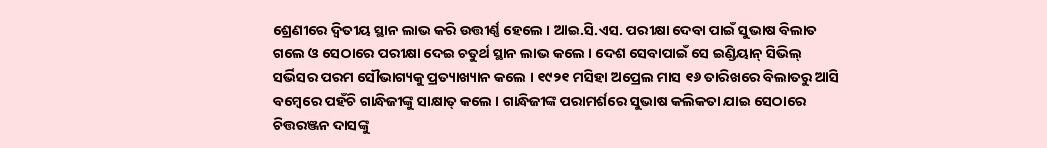ଶ୍ରେଣୀରେ ଦ୍ୱିତୀୟ ସ୍ଥାନ ଲାଭ କରି ଉତ୍ତୀର୍ଣ୍ଣ ହେଲେ । ଆଇ.ସି.ଏସ. ପରୀକ୍ଷା ଦେବା ପାଇଁ ସୁଭାଷ ବିଲାତ ଗଲେ ଓ ସେଠାରେ ପରୀକ୍ଷା ଦେଇ ଚତୁର୍ଥ ସ୍ଥାନ ଲାଭ କଲେ । ଦେଶ ସେବାପାଇଁ ସେ ଇଣ୍ଡିୟାନ୍ ସିଭିଲ୍ ସର୍ଭିସର ପରମ ସୌଭାଗ୍ୟକୁ ପ୍ରତ୍ୟାଖ୍ୟାନ କଲେ । ୧୯୨୧ ମସିହା ଅପ୍ରେଲ ମାସ ୧୬ ତାରିଖରେ ବିଲାତରୁ ଆସି ବମ୍ବେରେ ପହଁଚି ଗାନ୍ଧିଜୀଙ୍କୁ ସାକ୍ଷାତ୍ କଲେ । ଗାନ୍ଧିଜୀଙ୍କ ପରାମର୍ଶରେ ସୁଭାଷ କଲିକତା ଯାଇ ସେଠାରେ ଚିତ୍ତରଞ୍ଜନ ଦାସଙ୍କୁ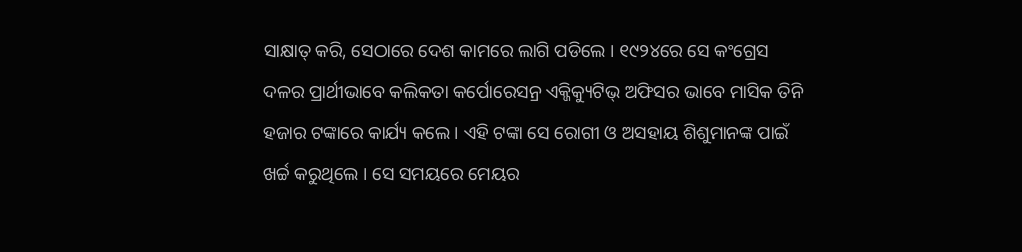ସାକ୍ଷାତ୍ କରି, ସେଠାରେ ଦେଶ କାମରେ ଲାଗି ପଡିଲେ । ୧୯୨୪ରେ ସେ କଂଗ୍ରେସ ଦଳର ପ୍ରାର୍ଥୀଭାବେ କଲିକତା କର୍ପୋରେସନ୍ର ଏକ୍ଜିକ୍ୟୁଟିଭ୍ ଅଫିସର ଭାବେ ମାସିକ ତିନି ହଜାର ଟଙ୍କାରେ କାର୍ଯ୍ୟ କଲେ । ଏହି ଟଙ୍କା ସେ ରୋଗୀ ଓ ଅସହାୟ ଶିଶୁମାନଙ୍କ ପାଇଁ ଖର୍ଚ୍ଚ କରୁଥିଲେ । ସେ ସମୟରେ ମେୟର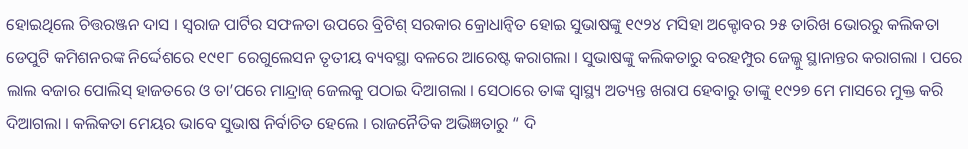ହୋଇଥିଲେ ଚିତ୍ତରଞ୍ଜନ ଦାସ । ସ୍ୱରାଜ ପାର୍ଟିର ସଫଳତା ଉପରେ ବ୍ରିଟିଶ୍ ସରକାର କ୍ରୋଧାନ୍ୱିତ ହୋଇ ସୁଭାଷଙ୍କୁ ୧୯୨୪ ମସିହା ଅକ୍ଟୋବର ୨୫ ତାରିଖ ଭୋରରୁ କଲିକତା ଡେପୁଟି କମିଶନରଙ୍କ ନିର୍ଦ୍ଦେଶରେ ୧୯୧୮ ରେଗୁଲେସନ ତୃତୀୟ ବ୍ୟବସ୍ଥା ବଳରେ ଆରେଷ୍ଟ କରାଗଲା । ସୁଭାଷଙ୍କୁ କଲିକତାରୁ ବରହମ୍ପୁର ଜେଲ୍କୁ ସ୍ଥାନାନ୍ତର କରାଗଲା । ପରେ ଲାଲ ବଜାର ପୋଲିସ୍ ହାଜତରେ ଓ ତା’ପରେ ମାନ୍ଦ୍ରାଜ୍ ଜେଲକୁ ପଠାଇ ଦିଆଗଲା । ସେଠାରେ ତାଙ୍କ ସ୍ୱାସ୍ଥ୍ୟ ଅତ୍ୟନ୍ତ ଖରାପ ହେବାରୁ ତାଙ୍କୁ ୧୯୨୭ ମେ ମାସରେ ମୁକ୍ତ କରି ଦିଆଗଲା । କଲିକତା ମେୟର ଭାବେ ସୁଭାଷ ନିର୍ବାଚିତ ହେଲେ । ରାଜନୈତିକ ଅଭିଜ୍ଞତାରୁ “ ଦି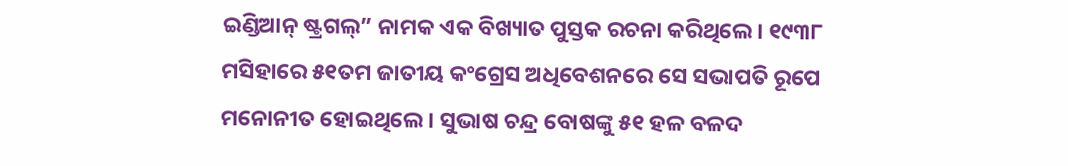ଇଣ୍ଡିଆନ୍ ଷ୍ଟ୍ରଗଲ୍” ନାମକ ଏକ ବିଖ୍ୟାତ ପୁସ୍ତକ ରଚନା କରିଥିଲେ । ୧୯୩୮ ମସିହାରେ ୫୧ତମ ଜାତୀୟ କଂଗ୍ରେସ ଅଧିବେଶନରେ ସେ ସଭାପତି ରୂପେ ମନୋନୀତ ହୋଇଥିଲେ । ସୁଭାଷ ଚନ୍ଦ୍ର ବୋଷଙ୍କୁ ୫୧ ହଳ ବଳଦ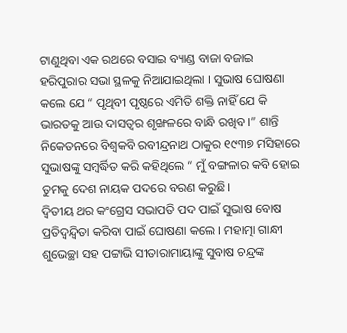ଟାଣୁଥିବା ଏକ ରଥରେ ବସାଇ ବ୍ୟାଣ୍ଡ ବାଜା ବଜାଇ ହରିପୁରାର ସଭା ସ୍ଥଳକୁ ନିଆଯାଇଥିଲା । ସୁଭାଷ ଘୋଷଣା କଲେ ଯେ “ ପୃଥିବୀ ପୃଷ୍ଠରେ ଏମିତି ଶକ୍ତି ନାହିଁ ଯେ କି ଭାରତକୁ ଆଉ ଦାସତ୍ୱର ଶୃଙ୍ଖଳରେ ବାନ୍ଧି ରଖିବ ।” ଶାନ୍ତି ନିକେତନରେ ବିଶ୍ୱକବି ରବୀନ୍ଦ୍ରନାଥ ଠାକୁର ୧୯୩୭ ମସିହାରେ ସୁଭାଷଙ୍କୁ ସମ୍ବର୍ଦ୍ଧିତ କରି କହିଥିଲେ “ ମୁଁ ବଙ୍ଗଳାର କବି ହୋଇ ତୁମକୁ ଦେଶ ନାୟକ ପଦରେ ବରଣ କରୁଛି।
ଦ୍ୱିତୀୟ ଥର କଂଗ୍ରେସ ସଭାପତି ପଦ ପାଇଁ ସୁଭାଷ ବୋଷ ପ୍ରତିଦ୍ୱନ୍ଦ୍ୱିତା କରିବା ପାଇଁ ଘୋଷଣା କଲେ । ମହାତ୍ମା ଗାନ୍ଧୀ ଶୁଭେଚ୍ଛା ସହ ପଟ୍ଟାଭି ସୀତାରାମାୟାଙ୍କୁ ସୁବାଷ ଚନ୍ଦ୍ରଙ୍କ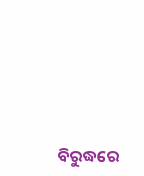ବିରୁଦ୍ଧରେ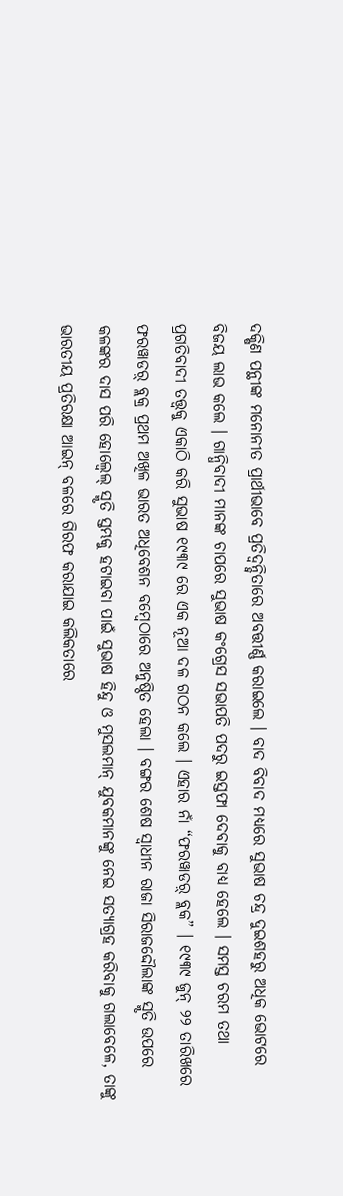ଦକ୍ଷିଣ ପନ୍ଥୀଙ୍କ ମନୋନୀତ ପ୍ରାର୍ଥୀଭାବେ ପ୍ରତିଦ୍ୱନ୍ଦ୍ୱିତାରେ ଅବତ୍ତୀର୍ଣ୍ଣ କରାଇଲେ । ବାଦ ବିବାଦ ମଧ୍ୟରେ ସୁଭାଷ ଚନ୍ଦ୍ର ଦୁଇଶହରୁ ଅଧିକ ଭୋଟରେ ବିଜୟ ଲାଭ କଲେ । ଗାନ୍ଧିବାଦୀ ମାନଙ୍କ ଚାପରେ ସୁଭାଷ କଂଗ୍ରେସ ସଭାପତି ପଦରୁ ଇସ୍ତଫା ଦେବାକୁ ବାଧ୍ୟ ହେଲେ । ସମସ୍ତ ଚରମ ତଥା ପ୍ରଗତିବାଦୀ ତତ୍ତ୍ୱକୁ ଏକାଠି କରି ସୁଭାଷ ୧୯୩୯ ରେ ଏକ ନୂଆ ଦଳ ଗଠନ କଲେ । ଏହାର ନାଁ “ଫରୱାଡର଼୍ ବ୍ଲକ” । ୧୯୩୯ ଜୁନ୍ ୨୨ ତାରିଖରେ ଫରୱାଡର଼୍ ବ୍ଲକ୍ର ପ୍ରଥମ ଅଖିଳ ଭାରତ ଅଧିବେଶନ ବମ୍ବେଠାରେ ଅନୁଷ୍ଠିତ ହେଲା । ବଙ୍ଗର ଶେଷ ସ୍ୱାଧୀନ ରାଜା ସିରାଜଦ୍ଦୌଲାଙ୍କ ସ୍ମୃତି ଉପରେ କଳଙ୍କର ଦାସ ପରି ହୋଲ୍ୱେଲ୍ ସ୍ମୃତି ସ୍ତମ୍ଭକୁ ହଟାଇବା ପାଇଁ ସୁଭାଷ ହିନ୍ଦୁ ଓ ମୁସଲମାନ୍ ଯୁବକମାନଙ୍କୁ ନେଇ ସତ୍ୟାଗ୍ରହ କରିବାକୁ ଗଲାବେଳେ, ତାଙ୍କୁ ଭାରତୀୟ ପ୍ରତିରକ୍ଷା ଆଇନ୍ ବଳରେ ଗିରଫ କରାଯାଇ କଲିକତାରେ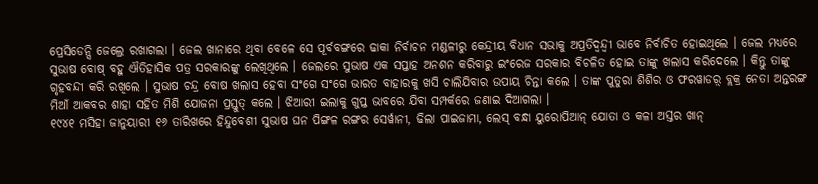ପ୍ରେସିଡେନ୍ସି ଜେଲ୍ରେ ରଖାଗଲା । ଜେଲ ଖାନାରେ ଥିବା ବେଳେ ସେ ପୂର୍ବବଙ୍ଗରେ ଢାକା ନିର୍ବାଚନ ମଣ୍ଡଳୀରୁ କେନ୍ଦ୍ରୀୟ ବିଧାନ ସଭାକୁ ଅପ୍ରତିଦ୍ୱନ୍ଦ୍ୱୀ ଭାବେ ନିର୍ବାଚିତ ହୋଇଥିଲେ । ଜେଲ ମଧ୍ୟରେ ସୁଭାଷ ବୋଷ୍ ବହୁ ଐତିହାସିକ ପତ୍ର ସରକାରଙ୍କୁ ଲେଖିଥିଲେ । ଜେଲରେ ସୁଭାଷ ଏକ ସପ୍ତାହ ଅନଶନ କରିବାରୁ ଇଂରେଜ ସରକାର ବିଚଳିତ ହୋଇ ତାଙ୍କୁ ଖଲାସ କରିଦେଲେ । କିନ୍ତୁ ତାଙ୍କୁ ଗୃହବନ୍ଦୀ କରି ରଖିଲେ । ସୁଭାଷ ଚନ୍ଦ୍ର ବୋଷ ଖଲାସ ହେବା ସଂଗେ ସଂଗେ ଭାରତ ବାହାରକୁ ଖସି ଚାଲିଯିବାର ଉପାୟ ଚିନ୍ତା କଲେ । ତାଙ୍କ ପୁତୁରା ଶିଶିର ଓ ଫରୱାଡର଼୍ ବ୍ଲକ୍ର ନେତା ଅନ୍ତରଙ୍ଗ ମିଆଁ ଆକବର ଶାହା ସହିତ ମିଶି ଯୋଜନା ପ୍ରସ୍ତୁତ୍ କଲେ । ଝିଆରୀ ଇଲାକୁ ଗୁପ୍ତ ଭାବରେ ଯିବା ସମ୍ପର୍କରେ ଜଣାଇ ଦିଆଗଲା ।
୧୯୪୧ ମସିହା ଜାନୁୟାରୀ ୧୬ ତାରିଖରେ ହିନ୍ଦୁବେଶୀ ସୁଭାଷ ଘନ ପିଙ୍ଗଳ ରଙ୍ଗର ସେର୍ୱାନୀ, ଢିଲା ପାଇଜାମା, ଲେସ୍ ବନ୍ଧା ୟୁରୋପିଆନ୍ ଯୋତା ଓ କଳା ଅସ୍ତର ଖାନ୍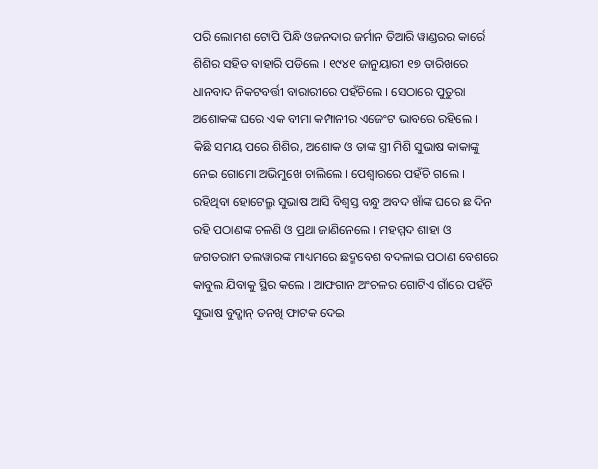ପରି ଲୋମଶ ଟୋପି ପିନ୍ଧି ଓଜନଦାର ଜର୍ମାନ ତିଆରି ୱାଣ୍ଡରର କାର୍ରେ ଶିଶିର ସହିତ ବାହାରି ପଡିଲେ । ୧୯୪୧ ଜାନୁୟାରୀ ୧୭ ତାରିଖରେ ଧାନବାଦ ନିକଟବର୍ତ୍ତୀ ବାରାରୀରେ ପହଁଚିଲେ । ସେଠାରେ ପୁତୁରା ଅଶୋକଙ୍କ ଘରେ ଏକ ବୀମା କମ୍ପାନୀର ଏଜେଂଟ ଭାବରେ ରହିଲେ । କିଛି ସମୟ ପରେ ଶିଶିର, ଅଶୋକ ଓ ତାଙ୍କ ସ୍ତ୍ରୀ ମିଶି ସୁଭାଷ କାକାଙ୍କୁ ନେଇ ଗୋମୋ ଅଭିମୁଖେ ଚାଲିଲେ । ପେଶ୍ୱାରରେ ପହଁଚି ଗଲେ । ରହିଥିବା ହୋଟେଲ୍ରୁ ସୁଭାଷ ଆସି ବିଶ୍ୱସ୍ତ ବନ୍ଧୁ ଅବଦ ଖାଁଙ୍କ ଘରେ ଛ ଦିନ ରହି ପଠାଣଙ୍କ ଚଳଣି ଓ ପ୍ରଥା ଜାଣିନେଲେ । ମହମ୍ମଦ ଶାହା ଓ ଜଗତରାମ ତଲୱାରଙ୍କ ମାଧ୍ୟମରେ ଛଦ୍ମବେଶ ବଦଳାଇ ପଠାଣ ବେଶରେ କାବୁଲ ଯିବାକୁ ସ୍ଥିର କଲେ । ଆଫଗାନ ଅଂଚଳର ଗୋଟିଏ ଗାଁରେ ପହଁଚି ସୁଭାଷ ବୁଦ୍ଖାନ୍ ତନଖି ଫାଟକ ଦେଇ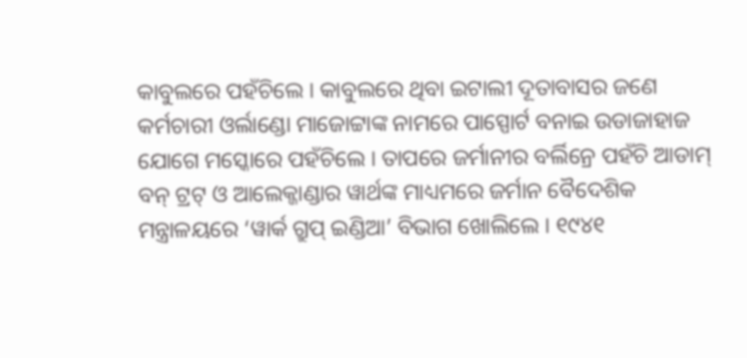କାବୁଲରେ ପହଁଚିଲେ । କାବୁଲରେ ଥିବା ଇଟାଲୀ ଦୂତାବାସର ଜଣେ କର୍ମଚାରୀ ଓର୍ଲାଣ୍ଡୋ ମାଜୋଟ୍ଟାଙ୍କ ନାମରେ ପାସ୍ପୋର୍ଟ ବନାଇ ଉଡାଜାହାଜ ଯୋଗେ ମସ୍କୋରେ ପହଁଚିଲେ । ତାପରେ ଜର୍ମାନୀର ବର୍ଲିନ୍ରେ ପହଁଚି ଆଡାମ୍ ବନ୍ ଟ୍ରଟ୍ ଓ ଆଲେକ୍ଜାଣ୍ଡାର ୱାର୍ଥଙ୍କ ମାଧ୍ୟମରେ ଜର୍ମାନ ବୈଦେଶିକ ମନ୍ତ୍ରାଳୟରେ ‘ୱାର୍କ ଗ୍ରୁପ୍ ଇଣ୍ଡିଆ’ ବିଭାଗ ଖୋଲିଲେ । ୧୯୪୧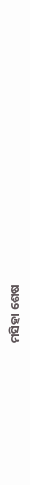ମସିହା ଶେଷ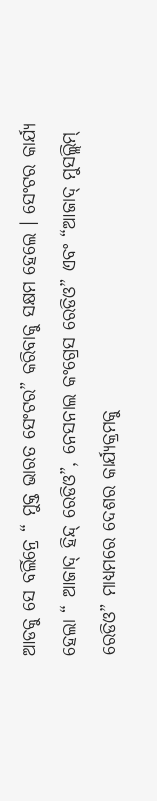ଆଡକୁ ସେ ବର୍ଲିନ୍ରେ “ ମୁକ୍ତ ଭାରତ ସେଂଟର” କରିବାକୁ ସକ୍ଷମ ହେଲେ । ସେଂଟର କାର୍ଯ୍ୟ ହେଲା “ ଆଜାଦ୍ ହିନ୍ଦ୍ ରେଡିଓ”, ନେସନାଲ କଂଗ୍ରେସ ରେଡିଓ” ଏବଂ “ଆଜାଦ୍ ମୁସଲ୍ଲିମ୍ ରେଡିଓ” ମାଧ୍ୟମରେ ଦେଶର କାର୍ଯ୍ୟକ୍ରମକୁ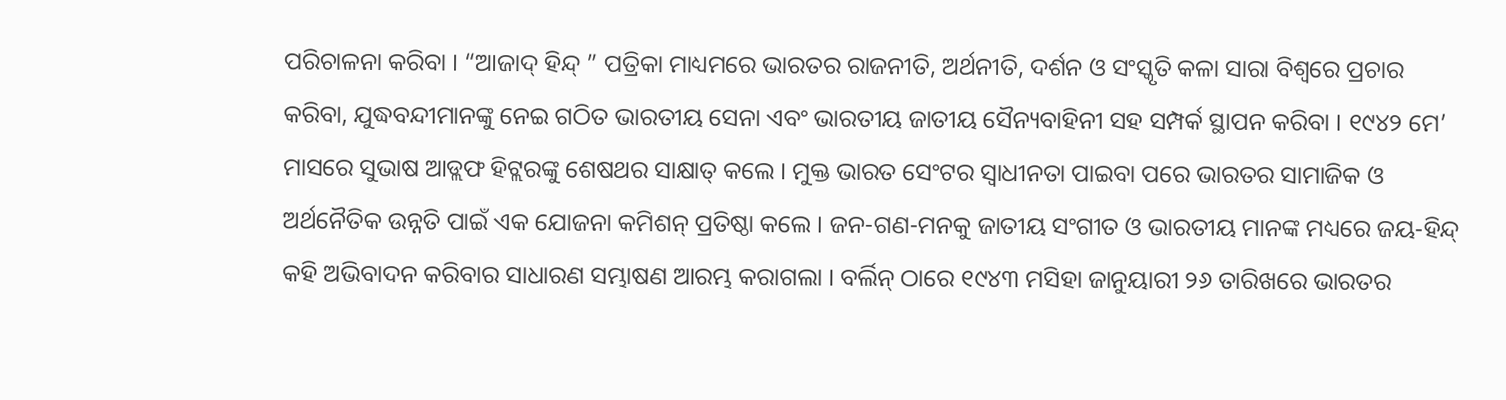ପରିଚାଳନା କରିବା । “ଆଜାଦ୍ ହିନ୍ଦ୍ ” ପତ୍ରିକା ମାଧ୍ୟମରେ ଭାରତର ରାଜନୀତି, ଅର୍ଥନୀତି, ଦର୍ଶନ ଓ ସଂସ୍କୃତି କଳା ସାରା ବିଶ୍ୱରେ ପ୍ରଚାର କରିବା, ଯୁଦ୍ଧବନ୍ଦୀମାନଙ୍କୁ ନେଇ ଗଠିତ ଭାରତୀୟ ସେନା ଏବଂ ଭାରତୀୟ ଜାତୀୟ ସୈନ୍ୟବାହିନୀ ସହ ସମ୍ପର୍କ ସ୍ଥାପନ କରିବା । ୧୯୪୨ ମେ’ ମାସରେ ସୁଭାଷ ଆଡ୍ଲଫ ହିଟ୍ଲରଙ୍କୁ ଶେଷଥର ସାକ୍ଷାତ୍ କଲେ । ମୁକ୍ତ ଭାରତ ସେଂଟର ସ୍ୱାଧୀନତା ପାଇବା ପରେ ଭାରତର ସାମାଜିକ ଓ ଅର୍ଥନୈତିକ ଉନ୍ନତି ପାଇଁ ଏକ ଯୋଜନା କମିଶନ୍ ପ୍ରତିଷ୍ଠା କଲେ । ଜନ-ଗଣ-ମନକୁ ଜାତୀୟ ସଂଗୀତ ଓ ଭାରତୀୟ ମାନଙ୍କ ମଧ୍ୟରେ ଜୟ-ହିନ୍ଦ୍ କହି ଅଭିବାଦନ କରିବାର ସାଧାରଣ ସମ୍ଭାଷଣ ଆରମ୍ଭ କରାଗଲା । ବର୍ଲିନ୍ ଠାରେ ୧୯୪୩ ମସିହା ଜାନୁୟାରୀ ୨୬ ତାରିଖରେ ଭାରତର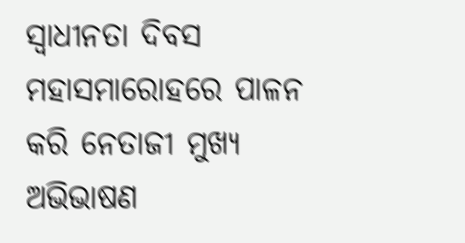ସ୍ୱାଧୀନତା ଦିବସ ମହାସମାରୋହରେ ପାଳନ କରି ନେତାଜୀ ମୁଖ୍ୟ ଅଭିଭାଷଣ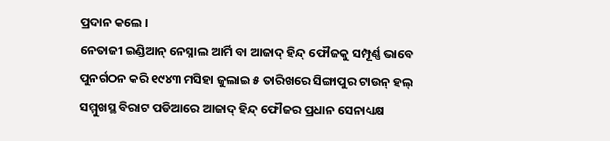ପ୍ରଦାନ କଲେ ।
ନେତାଜୀ ଇଣ୍ଡିଆନ୍ ନେସ୍ନାଲ ଆର୍ମି ବା ଆଜାଦ୍ ହିନ୍ଦ୍ ଫୌଜକୁ ସମ୍ପୂର୍ଣ୍ଣ ଭାବେ ପୁନର୍ଗଠନ କରି ୧୯୪୩ ମସିହା ଜୁଲାଇ ୫ ତାରିଖରେ ସିଙ୍ଗାପୁର ଟାଉନ୍ ହଲ୍ ସମ୍ମୁଖସ୍ଥ ବିରାଟ ପଡିଆରେ ଆଜାଦ୍ ହିନ୍ଦ୍ ଫୌଜର ପ୍ରଧାନ ସେନାଧ୍ୟକ୍ଷ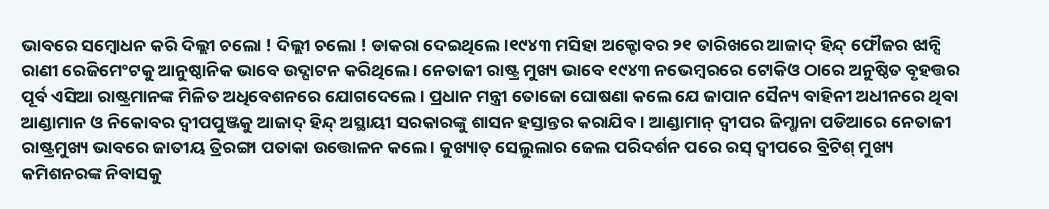ଭାବରେ ସମ୍ବୋଧନ କରି ଦିଲ୍ଲୀ ଚଲୋ ! ଦିଲ୍ଲୀ ଚଲୋ ! ଡାକରା ଦେଇଥିଲେ ।୧୯୪୩ ମସିହା ଅକ୍ଟୋବର ୨୧ ତାରିଖରେ ଆଜାଦ୍ ହିନ୍ଦ୍ ଫୌଜର ଝାନ୍ସି ରାଣୀ ରେଜିମେଂଟକୁ ଆନୁଷ୍ଠାନିକ ଭାବେ ଉଦ୍ଘାଟନ କରିଥିଲେ । ନେତାଜୀ ରାଷ୍ଟ୍ର ମୁଖ୍ୟ ଭାବେ ୧୯୪୩ ନଭେମ୍ବରରେ ଟୋକିଓ ଠାରେ ଅନୁଷ୍ଠିତ ବୃହତ୍ତର ପୂର୍ବ ଏସିଆ ରାଷ୍ଟ୍ରମାନଙ୍କ ମିଳିତ ଅଧିବେଶନରେ ଯୋଗଦେଲେ । ପ୍ରଧାନ ମନ୍ତ୍ରୀ ତୋଜୋ ଘୋଷଣା କଲେ ଯେ ଜାପାନ ସୈନ୍ୟ ବାହିନୀ ଅଧୀନରେ ଥିବା ଆଣ୍ଡାମାନ ଓ ନିକୋବର ଦ୍ୱୀପପୁଞ୍ଜକୁ ଆଜାଦ୍ ହିନ୍ଦ୍ ଅସ୍ଥାୟୀ ସରକାରଙ୍କୁ ଶାସନ ହସ୍ତାନ୍ତର କରାଯିବ । ଆଣ୍ଡାମାନ୍ ଦ୍ୱୀପର ଜିମ୍ଖାନା ପଡିଆରେ ନେତାଜୀ ରାଷ୍ଟ୍ରମୁଖ୍ୟ ଭାବରେ ଜାତୀୟ ତ୍ରିରଙ୍ଗା ପତାକା ଉତ୍ତୋଳନ କଲେ । କୁଖ୍ୟାତ୍ ସେଲୁଲାର ଜେଲ ପରିଦର୍ଶନ ପରେ ରସ୍ ଦ୍ୱୀପରେ ବ୍ରିଟିଶ୍ ମୁଖ୍ୟ କମିଶନରଙ୍କ ନିବାସକୁ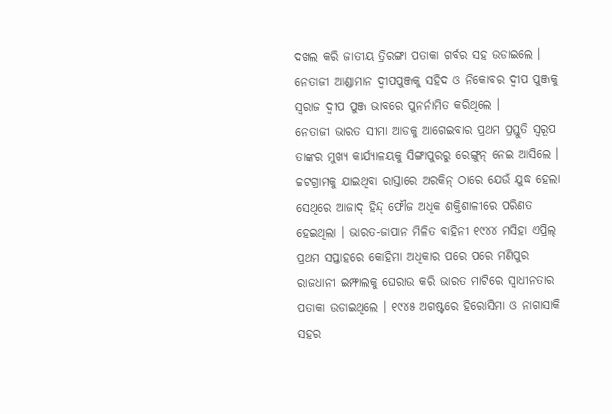ଦଖଲ କରି ଜାତୀୟ ତ୍ରିରଙ୍ଗା ପତାକା ଗର୍ବର ସହ ଉଡାଇଲେ । ନେତାଜୀ ଆଣ୍ଡାମାନ ଦ୍ୱୀପପୁଞ୍ଜକୁ ସହିଦ ଓ ନିକୋବର ଦ୍ୱୀପ ପୁଞ୍ଜକୁ ସ୍ୱରାଜ ଦ୍ୱୀପ ପୁଞ୍ଜ ଭାବରେ ପୁନର୍ନାମିତ କରିଥିଲେ ।
ନେତାଜୀ ଭାରତ ସୀମା ଆଡକୁ ଆଗେଇବାର ପ୍ରଥମ ପ୍ରସ୍ତୁତି ସ୍ୱରୂପ ତାଙ୍କର ମୁଖ୍ୟ କାର୍ଯ୍ୟାଳୟକୁ ସିଙ୍ଗାପୁରରୁ ରେଙ୍ଗୁନ୍ ନେଇ ଆସିଲେ । ଚ୍ଚଟଗ୍ରାମକୁ ଯାଇଥିବା ରାସ୍ତାରେ ଅରକିନ୍ ଠାରେ ଯେଉଁ ଯୁଦ୍ଧ ହେଲା ସେଥିରେ ଆଜାଦ୍ ହିନ୍ଦ୍ ଫୌଜ ଅଧିକ ଶକ୍ତିଶାଳୀରେ ପରିଣତ ହେଇଥିଲା । ଭାରତ-ଜାପାନ ମିଳିତ ବାହିନୀ ୧୯୪୪ ମସିହା ଏପ୍ରିଲ୍ ପ୍ରଥମ ସପ୍ତାହରେ କୋହିମା ଅଧିକାର ପରେ ପରେ ମଣିପୁର ରାଜଧାନୀ ଇମ୍ଫାଲକୁ ଘେରାଉ କରି ଭାରତ ମାଟିରେ ସ୍ୱାଧୀନତାର ପତାକା ଉଡାଇଥିଲେ । ୧୯୪୫ ଅଗଷ୍ଟରେ ହିରୋସିମା ଓ ନାଗାସାକି ସହର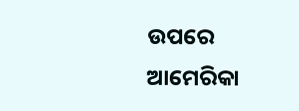ଉପରେ ଆମେରିକା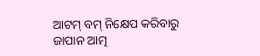ଆଟମ୍ ବମ୍ ନିକ୍ଷେପ କରିବାରୁ ଜାପାନ ଆତ୍ମ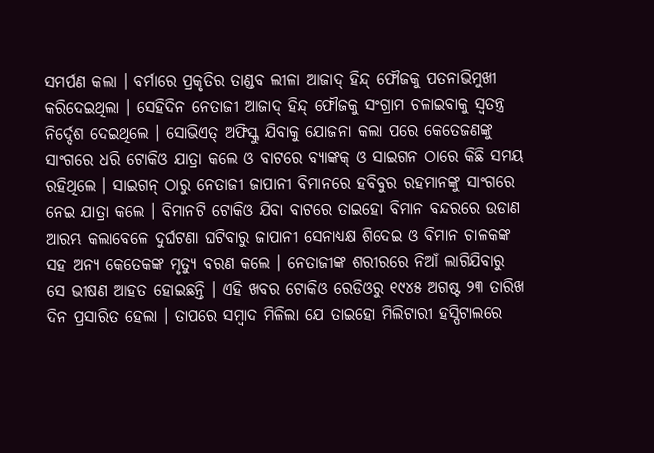ସମର୍ପଣ କଲା । ବର୍ମାରେ ପ୍ରକୃତିର ତାଣ୍ଡବ ଲୀଳା ଆଜାଦ୍ ହିନ୍ଦ୍ ଫୌଜକୁ ପତନାଭିମୁଖୀ କରିଦେଇଥିଲା । ସେହିଦିନ ନେତାଜୀ ଆଜାଦ୍ ହିନ୍ଦ୍ ଫୌଜକୁ ସଂଗ୍ରାମ ଚଳାଇବାକୁ ସ୍ୱତନ୍ତ୍ର ନିର୍ଦ୍ଦେଶ ଦେଇଥିଲେ । ସୋଭିଏତ୍ ଅଫିସ୍କୁ ଯିବାକୁ ଯୋଜନା କଲା ପରେ କେତେଜଣଙ୍କୁ ସାଂଗରେ ଧରି ଟୋକିଓ ଯାତ୍ରା କଲେ ଓ ବାଟରେ ବ୍ୟାଙ୍କକ୍ ଓ ସାଇଗନ ଠାରେ କିଛି ସମୟ ରହିଥିଲେ । ସାଇଗନ୍ ଠାରୁ ନେତାଜୀ ଜାପାନୀ ବିମାନରେ ହବିବୁର ରହମାନଙ୍କୁ ସାଂଗରେ ନେଇ ଯାତ୍ରା କଲେ । ବିମାନଟି ଟୋକିଓ ଯିବା ବାଟରେ ତାଇହୋ ବିମାନ ବନ୍ଦରରେ ଉଡାଣ ଆରମ୍ଭ କଲାବେଳେ ଦୁର୍ଘଟଣା ଘଟିବାରୁ ଜାପାନୀ ସେନାଧ୍ୟକ୍ଷ ଶିଦେଇ ଓ ବିମାନ ଚାଳକଙ୍କ ସହ ଅନ୍ୟ କେତେକଙ୍କ ମୃତ୍ୟୁ ବରଣ କଲେ । ନେତାଜୀଙ୍କ ଶରୀରରେ ନିଆଁ ଲାଗିଯିବାରୁ ସେ ଭୀଷଣ ଆହତ ହୋଇଛନ୍ତି । ଏହି ଖବର ଟୋକିଓ ରେଡିଓରୁ ୧୯୪୫ ଅଗଷ୍ଟ ୨୩ ତାରିଖ ଦିନ ପ୍ରସାରିତ ହେଲା । ତାପରେ ସମ୍ବାଦ ମିଳିଲା ଯେ ତାଇହୋ ମିଲିଟାରୀ ହସ୍ପିଟାଲରେ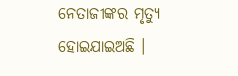ନେତାଜୀଙ୍କର ମୃତ୍ୟୁ ହୋଇଯାଇଅଛି ।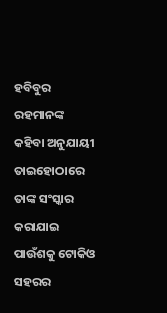ହବିବୁର ରହମାନଙ୍କ କହିବା ଅନୁଯାୟୀ ତାଇହୋଠାରେ ତାଙ୍କ ସଂସ୍କାର କରାଯାଇ ପାଉଁଶକୁ ଟୋକିଓ ସହରର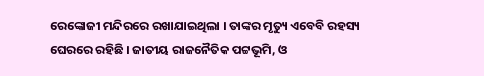ରେଙ୍କୋଜୀ ମନ୍ଦିରରେ ରଖାଯାଇଥିଲା । ତାଙ୍କର ମୃତ୍ୟୁ ଏବେବି ରହସ୍ୟ ଘେରରେ ରହିଛି । ଜାତୀୟ ରାଜନୈତିକ ପଟ୍ଟଭୂମି, ଓ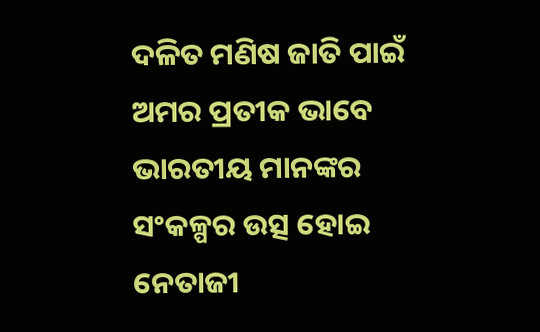ଦଳିତ ମଣିଷ ଜାତି ପାଇଁ ଅମର ପ୍ରତୀକ ଭାବେ ଭାରତୀୟ ମାନଙ୍କର ସଂକଳ୍ପର ଉତ୍ସ ହୋଇ ନେତାଜୀ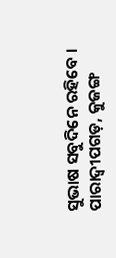ସୁଭାଷ ସବୁଦିନେ ରହିବେ ।
ପାରାଦ୍ୱୀପଗଡ଼, କୁଜଙ୍ଗ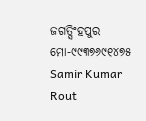ଜଗତ୍ସିଂହପୁର
ମୋ-୯୯୩୭୬୯୧୪୭୫
Samir Kumar Rout